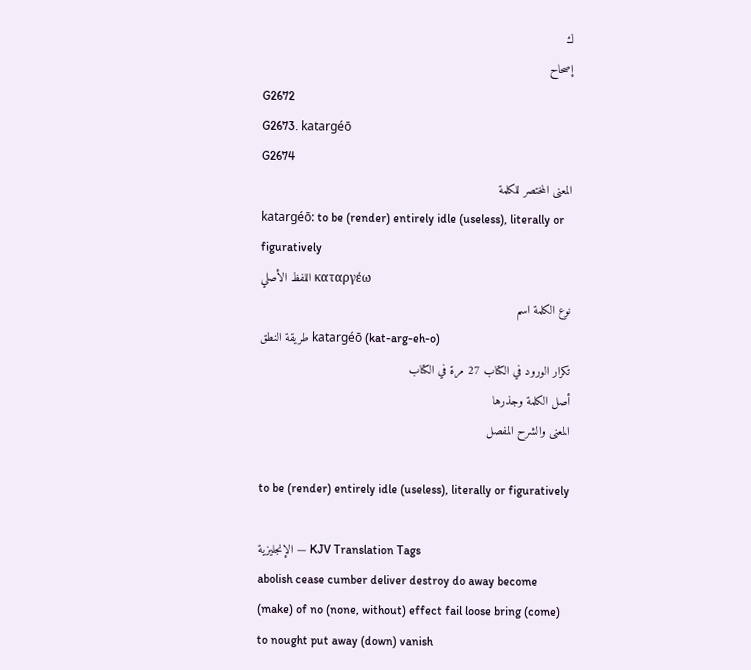ك
إصحاح
G2672
G2673. katargéō
G2674
المعنى المختصر للكلمة
katargéō: to be (render) entirely idle (useless), literally or figuratively
اللفظ الأصلي καταργέω
نوع الكلمة اسم
طريقة النطق katargéō (kat-arg-eh-o)
تكرار الورود في الكتاب 27 مرة في الكتاب
أصل الكلمة وجذرها
المعنى والشرح المفصل

to be (render) entirely idle (useless), literally or figuratively

الإنجليزية — KJV Translation Tags
abolish cease cumber deliver destroy do away become (make) of no (none, without) effect fail loose bring (come) to nought put away (down) vanish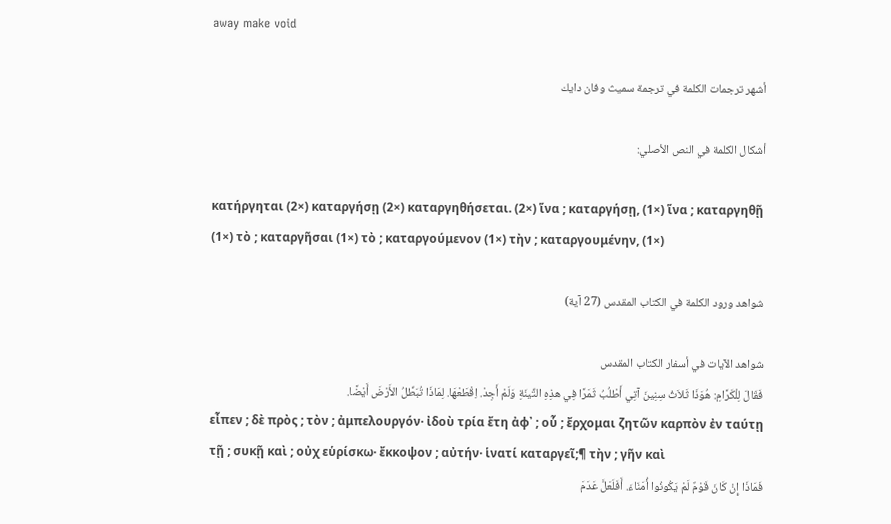away make void

أشهر ترجمات الكلمة في ترجمة سميث وفان دايك

أشكال الكلمة في النص الأصلي:

κατήργηται (2×) καταργήσῃ (2×) καταργηθήσεται. (2×) ἵνα ; καταργήσῃ, (1×) ἵνα ; καταργηθῇ (1×) τὸ ; καταργῆσαι (1×) τὸ ; καταργούμενον (1×) τὴν ; καταργουμένην, (1×)

شواهد ورود الكلمة في الكتاب المقدس (27 آية)

شواهد الآيات في أسفار الكتاب المقدس
فَقَالَ لِلْكَرَّامِ: هُوَذَا ثَلاَثُ سِنِينَ آتِي أَطْلُبُ ثَمَرًا فِي هذِهِ التِّينَةِ وَلَمْ أَجِدْ. اِقْطَعْهَا. لِمَاذَا تُبَطِّلُ الأَرْضَ أَيْضًا.
εἶπεν ; δὲ πρὸς ; τὸν ; ἀμπελουργόν· ἰδοὺ τρία ἔτη ἀφ᾽ ; οὗ ; ἔρχομαι ζητῶν καρπὸν ἐν ταύτῃ τῇ ; συκῇ καὶ ; οὐχ εὑρίσκω· ἔκκοψον ; αὐτήν· ἱνατί καταργεῖ;¶ τὴν ; γῆν καὶ
فَمَاذَا إِنْ كَانَ قَوْمٌ لَمْ يَكُونُوا أُمَنَاءَ. أَفَلَعَلَّ عَدَمَ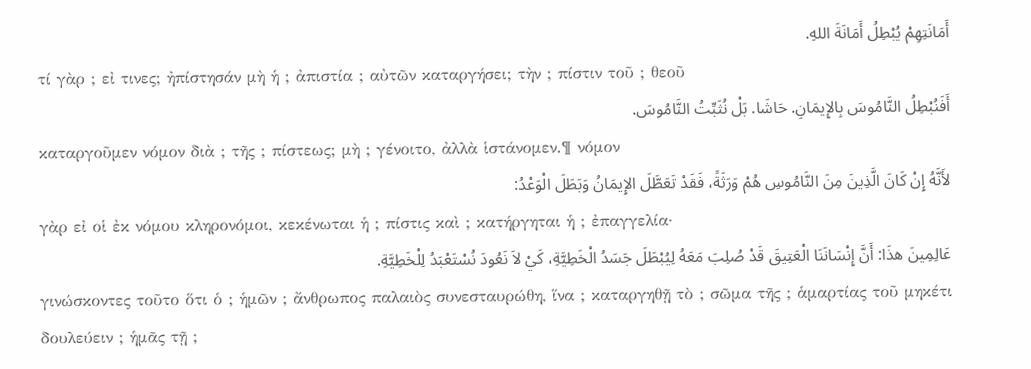أَمَانَتِهِمْ يُبْطِلُ أَمَانَةَ اللهِ.
τί γὰρ ; εἰ τινες; ἠπίστησάν μὴ ἡ ; ἀπιστία ; αὐτῶν καταργήσει; τὴν ; πίστιν τοῦ ; θεοῦ
أَفَنُبْطِلُ النَّامُوسَ بِالإِيمَانِ. حَاشَا. بَلْ نُثَبِّتُ النَّامُوسَ.
καταργοῦμεν νόμον διὰ ; τῆς ; πίστεως; μὴ ; γένοιτο, ἀλλὰ ἱστάνομεν.¶ νόμον
لأَنَّهُ إِنْ كَانَ الَّذِينَ مِنَ النَّامُوسِ هُمْ وَرَثَةً، فَقَدْ تَعَطَّلَ الإِيمَانُ وَبَطَلَ الْوَعْدُ:
γὰρ εἰ οἱ ἐκ νόμου κληρονόμοι, κεκένωται ἡ ; πίστις καὶ ; κατήργηται ἡ ; ἐπαγγελία·
عَالِمِينَ هذَا: أَنَّ إِنْسَانَنَا الْعَتِيقَ قَدْ صُلِبَ مَعَهُ لِيُبْطَلَ جَسَدُ الْخَطِيَّةِ، كَيْ لاَ نَعُودَ نُسْتَعْبَدُ لِلْخَطِيَّةِ.
γινώσκοντες τοῦτο ὅτι ὁ ; ἡμῶν ; ἄνθρωπος παλαιὸς συνεσταυρώθη, ἵνα ; καταργηθῇ τὸ ; σῶμα τῆς ; ἁμαρτίας τοῦ μηκέτι δουλεύειν ; ἡμᾶς τῇ ;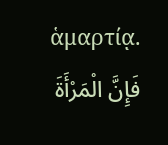ἁμαρτίᾳ.
فَإِنَّ الْمَرْأَةَ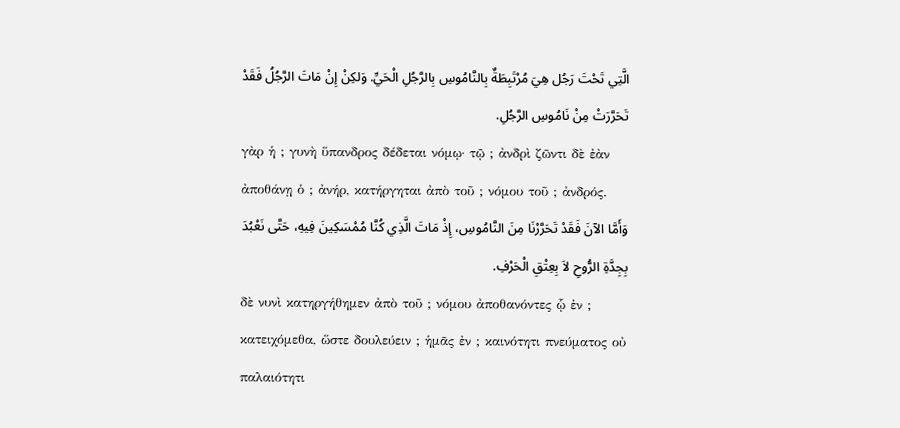الَّتِي تَحْتَ رَجُل هِيَ مُرْتَبِطَةٌ بِالنَّامُوسِ بِالرَّجُلِ الْحَيِّ. وَلكِنْ إِنْ مَاتَ الرَّجُلُ فَقَدْ تَحَرَّرَتْ مِنْ نَامُوسِ الرَّجُلِ.
γὰρ ἡ ; γυνὴ ὕπανδρος δέδεται νόμῳ· τῷ ; ἀνδρὶ ζῶντι δὲ ἐὰν ἀποθάνῃ ὁ ; ἀνήρ, κατήργηται ἀπὸ τοῦ ; νόμου τοῦ ; ἀνδρός.
وَأَمَّا الآنَ فَقَدْ تَحَرَّرْنَا مِنَ النَّامُوسِ، إِذْ مَاتَ الَّذِي كُنَّا مُمْسَكِينَ فِيهِ، حَتَّى نَعْبُدَ بِجِدَّةِ الرُّوحِ لاَ بِعِتْقِ الْحَرْفِ.
δὲ νυνὶ κατηργήθημεν ἀπὸ τοῦ ; νόμου ἀποθανόντες ᾧ ἐν ; κατειχόμεθα, ὥστε δουλεύειν ; ἡμᾶς ἐν ; καινότητι πνεύματος οὐ παλαιότητι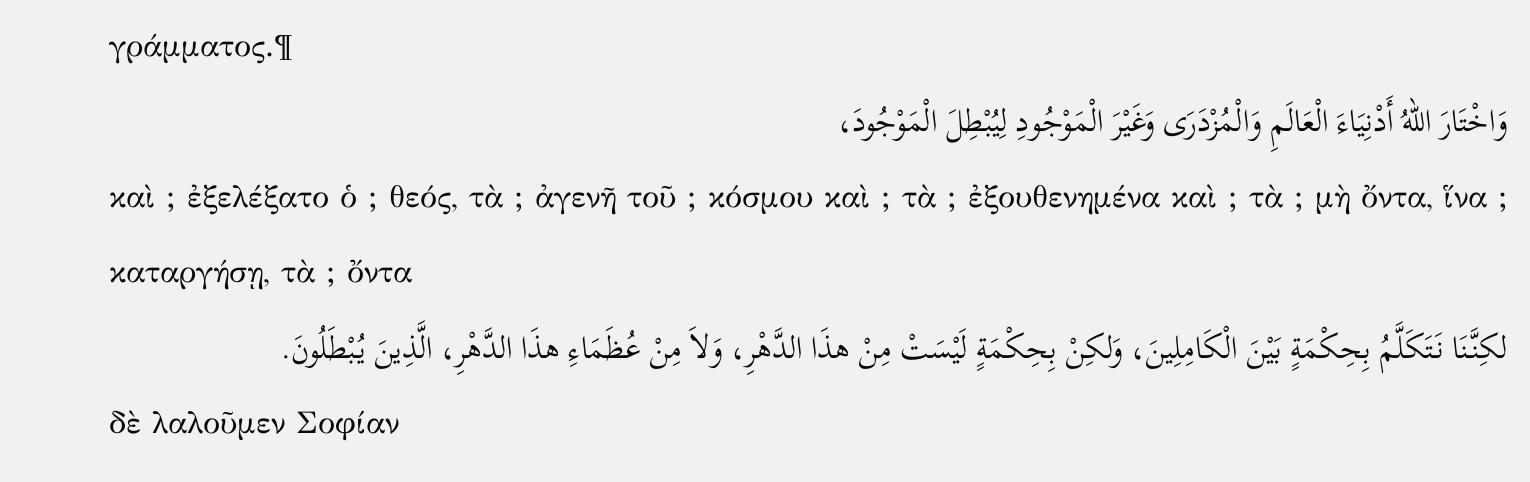γράμματος.¶
وَاخْتَارَ اللهُ أَدْنِيَاءَ الْعَالَمِ وَالْمُزْدَرَى وَغَيْرَ الْمَوْجُودِ لِيُبْطِلَ الْمَوْجُودَ،
καὶ ; ἐξελέξατο ὁ ; θεός, τὰ ; ἀγενῆ τοῦ ; κόσμου καὶ ; τὰ ; ἐξουθενημένα καὶ ; τὰ ; μὴ ὄντα, ἵνα ; καταργήσῃ, τὰ ; ὄντα
لكِنَّنَا نَتَكَلَّمُ بِحِكْمَةٍ بَيْنَ الْكَامِلِينَ، وَلكِنْ بِحِكْمَةٍ لَيْسَتْ مِنْ هذَا الدَّهْرِ، وَلاَ مِنْ عُظَمَاءِ هذَا الدَّهْرِ، الَّذِينَ يُبْطَلُونَ.
δὲ λαλοῦμεν Σοφίαν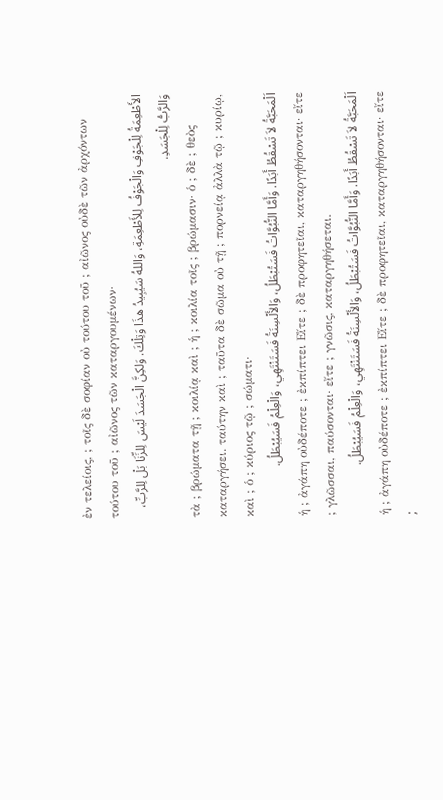ἐν τελείοις, ; τοῖς δὲ σοφίαν οὐ τούτου τοῦ ; αἰῶνος οὐδὲ τῶν ἀρχόντων τούτου τοῦ ; αἰῶνος τῶν καταργουμένων·
الأَطْعِمَةُ لِلْجَوْفِ وَالْجَوْفُ لِلأَطْعِمَةِ، وَاللهُ سَيُبِيدُ هذَا وَتِلْكَ. وَلكِنَّ الْجَسَدَ لَيْسَ لِلزِّنَا بَلْ لِلرَّبِّ، وَالرَّبُّ لِلْجَسَدِ.
τὰ ; βρώματα τῇ ; κοιλίᾳ καὶ ; ἡ ; κοιλία τοῖς ; βρώμασιν· ὁ ; δὲ ; θεὸς καταργήσει. ταύτην καὶ ; ταῦτα δὲ σῶμα οὐ τῇ ; πορνείᾳ ἀλλὰ τῷ ; κυρίῳ, καὶ ; ὁ ; κύριος τῷ ; σώματι·
اَلْمَحَبَّةُ لاَ تَسْقُطُ أَبَدًا. وَأَمَّا النُّبُوَّاتُ فَسَتُبْطَلُ، وَالأَلْسِنَةُ فَسَتَنْتَهِي، وَالْعِلْمُ فَسَيُبْطَلُ.
ἡ ; ἀγάπη οὐδέποτε ; ἐκπίπτει Εἴτε ; δὲ προφητεῖαι, καταργηθήσονται· εἴτε ; γλῶσσαι, παύσονται· εἴτε ; γνῶσις, καταργηθήσεται.
اَلْمَحَبَّةُ لاَ تَسْقُطُ أَبَدًا. وَأَمَّا النُّبُوَّاتُ فَسَتُبْطَلُ، وَالأَلْسِنَةُ فَسَتَنْتَهِي، وَالْعِلْمُ فَسَيُبْطَلُ.
ἡ ; ἀγάπη οὐδέποτε ; ἐκπίπτει Εἴτε ; δὲ προφητεῖαι, καταργηθήσονται· εἴτε ;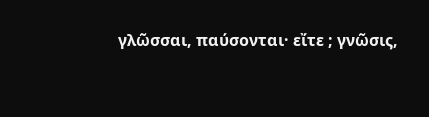γλῶσσαι, παύσονται· εἴτε ; γνῶσις,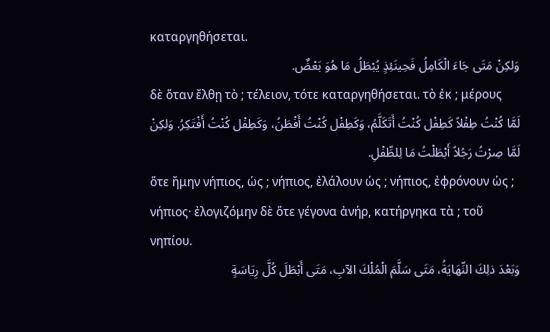καταργηθήσεται.
وَلكِنْ مَتَى جَاءَ الْكَامِلُ فَحِينَئِذٍ يُبْطَلُ مَا هُوَ بَعْضٌ.
δὲ ὅταν ἔλθῃ τὸ ; τέλειον, τότε καταργηθήσεται. τὸ ἐκ ; μέρους
لَمَّا كُنْتُ طِفْلاً كَطِفْل كُنْتُ أَتَكَلَّمُ، وَكَطِفْل كُنْتُ أَفْطَنُ، وَكَطِفْل كُنْتُ أَفْتَكِرُ. وَلكِنْ لَمَّا صِرْتُ رَجُلاً أَبْطَلْتُ مَا لِلطِّفْلِ.
ὅτε ἤμην νήπιος, ὡς ; νήπιος, ἐλάλουν ὡς ; νήπιος, ἐφρόνουν ὡς ; νήπιος· ἐλογιζόμην δὲ ὅτε γέγονα ἀνήρ, κατήργηκα τὰ ; τοῦ νηπίου.
وَبَعْدَ ذلِكَ النِّهَايَةُ، مَتَى سَلَّمَ الْمُلْكَ الآبِ، مَتَى أَبْطَلَ كُلَّ رِيَاسَةٍ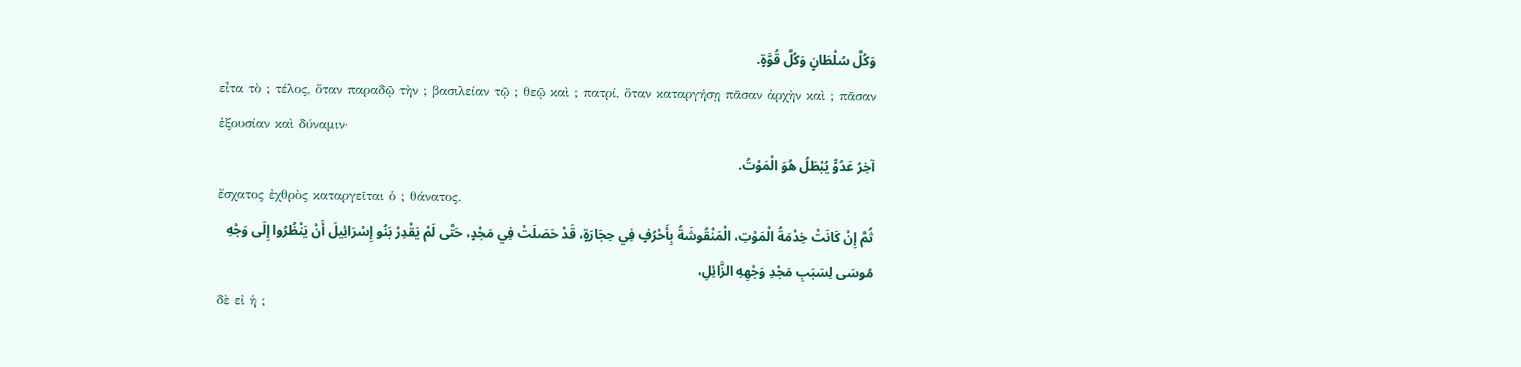وَكُلَّ سُلْطَانٍ وَكُلَّ قُوَّةٍ.
εἶτα τὸ ; τέλος, ὅταν παραδῷ τὴν ; βασιλείαν τῷ ; θεῷ καὶ ; πατρί, ὅταν καταργήσῃ πᾶσαν ἀρχὴν καὶ ; πᾶσαν ἐξουσίαν καὶ δύναμιν·
آخِرُ عَدُوٍّ يُبْطَلُ هُوَ الْمَوْتُ.
ἔσχατος ἐχθρὸς καταργεῖται ὁ ; θάνατος.
ثُمَّ إِنْ كَانَتْ خِدْمَةُ الْمَوْتِ، الْمَنْقُوشَةُ بِأَحْرُفٍ فِي حِجَارَةٍ، قَدْ حَصَلَتْ فِي مَجْدٍ، حَتَّى لَمْ يَقْدِرْ بَنُو إِسْرَائِيلَ أَنْ يَنْظُرُوا إِلَى وَجْهِ مُوسَى لِسَبَبِ مَجْدِ وَجْهِهِ الزَّائِلِ،
δὲ εἰ ἡ ;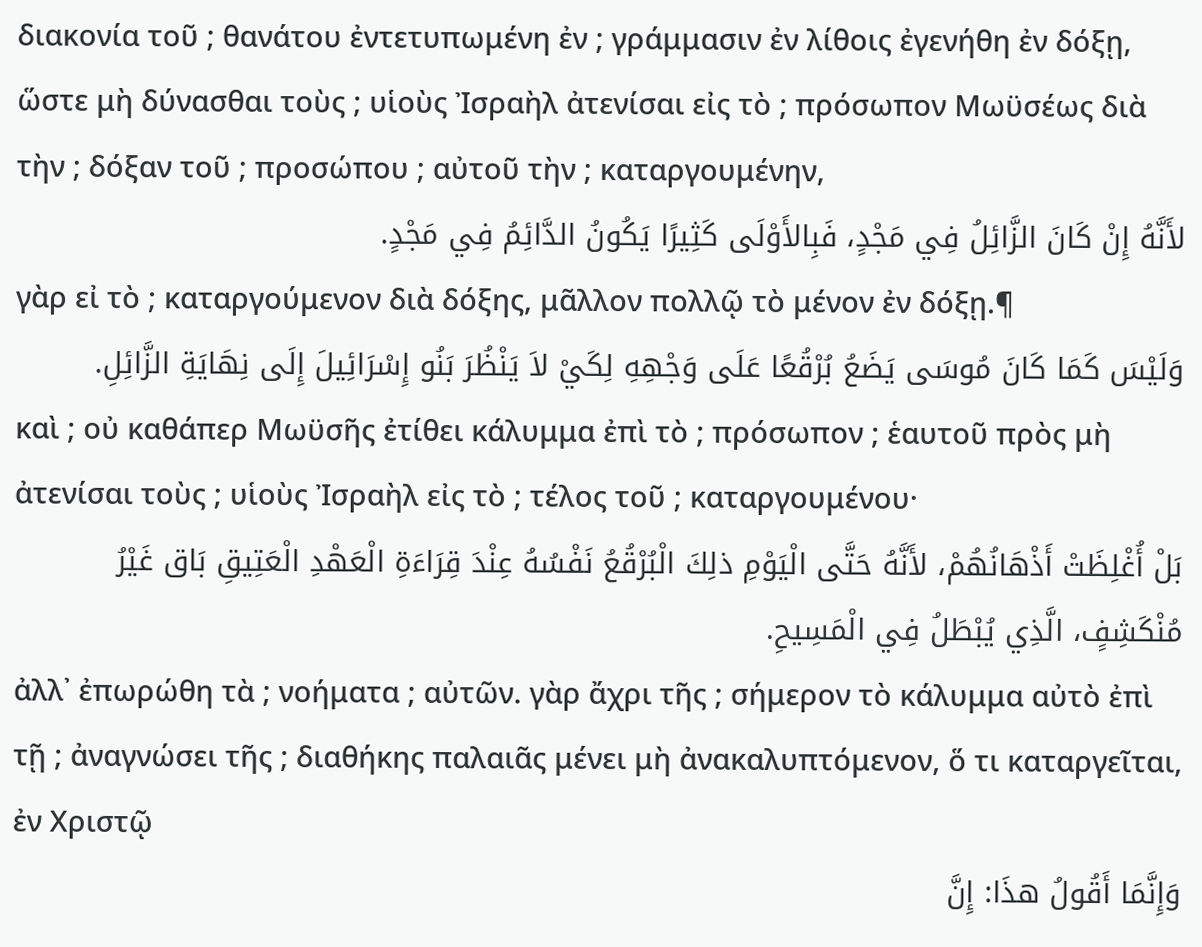διακονία τοῦ ; θανάτου ἐντετυπωμένη ἐν ; γράμμασιν ἐν λίθοις ἐγενήθη ἐν δόξῃ, ὥστε μὴ δύνασθαι τοὺς ; υἱοὺς Ἰσραὴλ ἀτενίσαι εἰς τὸ ; πρόσωπον Μωϋσέως διὰ τὴν ; δόξαν τοῦ ; προσώπου ; αὐτοῦ τὴν ; καταργουμένην,
لأَنَّهُ إِنْ كَانَ الزَّائِلُ فِي مَجْدٍ، فَبِالأَوْلَى كَثِيرًا يَكُونُ الدَّائِمُ فِي مَجْدٍ.
γὰρ εἰ τὸ ; καταργούμενον διὰ δόξης, μᾶλλον πολλῷ τὸ μένον ἐν δόξῃ.¶
وَلَيْسَ كَمَا كَانَ مُوسَى يَضَعُ بُرْقُعًا عَلَى وَجْهِهِ لِكَيْ لاَ يَنْظُرَ بَنُو إِسْرَائِيلَ إِلَى نِهَايَةِ الزَّائِلِ.
καὶ ; οὐ καθάπερ Μωϋσῆς ἐτίθει κάλυμμα ἐπὶ τὸ ; πρόσωπον ; ἑαυτοῦ πρὸς μὴ ἀτενίσαι τοὺς ; υἱοὺς Ἰσραὴλ εἰς τὸ ; τέλος τοῦ ; καταργουμένου·
بَلْ أُغْلِظَتْ أَذْهَانُهُمْ، لأَنَّهُ حَتَّى الْيَوْمِ ذلِكَ الْبُرْقُعُ نَفْسُهُ عِنْدَ قِرَاءَةِ الْعَهْدِ الْعَتِيقِ بَاق غَيْرُ مُنْكَشِفٍ، الَّذِي يُبْطَلُ فِي الْمَسِيحِ.
ἀλλ᾽ ἐπωρώθη τὰ ; νοήματα ; αὐτῶν. γὰρ ἄχρι τῆς ; σήμερον τὸ κάλυμμα αὐτὸ ἐπὶ τῇ ; ἀναγνώσει τῆς ; διαθήκης παλαιᾶς μένει μὴ ἀνακαλυπτόμενον, ὅ τι καταργεῖται, ἐν Χριστῷ
وَإِنَّمَا أَقُولُ هذَا: إِنَّ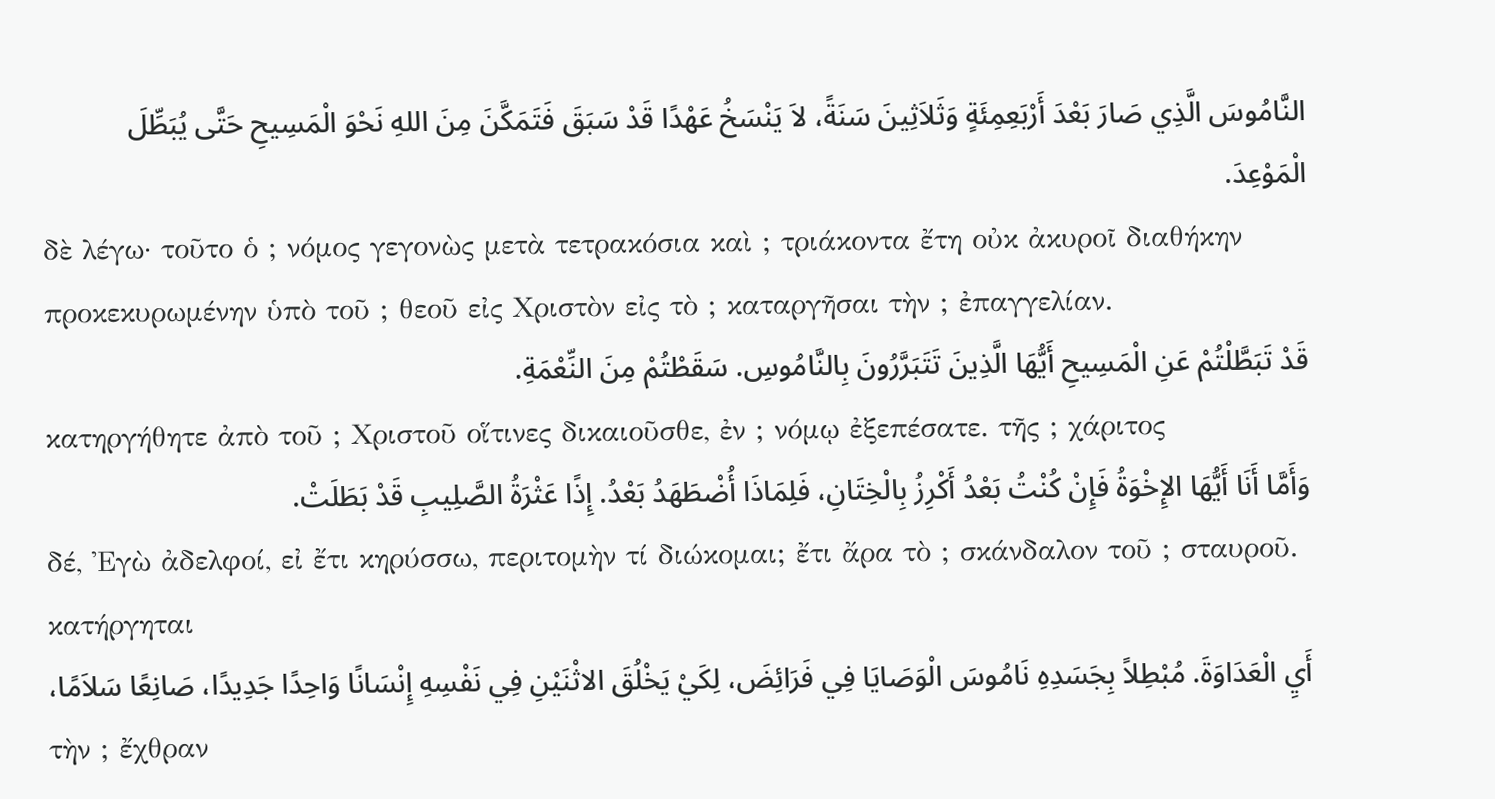النَّامُوسَ الَّذِي صَارَ بَعْدَ أَرْبَعِمِئَةٍ وَثَلاَثِينَ سَنَةً، لاَ يَنْسَخُ عَهْدًا قَدْ سَبَقَ فَتَمَكَّنَ مِنَ اللهِ نَحْوَ الْمَسِيحِ حَتَّى يُبَطِّلَ الْمَوْعِدَ.
δὲ λέγω· τοῦτο ὁ ; νόμος γεγονὼς μετὰ τετρακόσια καὶ ; τριάκοντα ἔτη οὐκ ἀκυροῖ διαθήκην προκεκυρωμένην ὑπὸ τοῦ ; θεοῦ εἰς Χριστὸν εἰς τὸ ; καταργῆσαι τὴν ; ἐπαγγελίαν.
قَدْ تَبَطَّلْتُمْ عَنِ الْمَسِيحِ أَيُّهَا الَّذِينَ تَتَبَرَّرُونَ بِالنَّامُوسِ. سَقَطْتُمْ مِنَ النِّعْمَةِ.
κατηργήθητε ἀπὸ τοῦ ; Χριστοῦ οἵτινες δικαιοῦσθε, ἐν ; νόμῳ ἐξεπέσατε. τῆς ; χάριτος
وَأَمَّا أَنَا أَيُّهَا الإِخْوَةُ فَإِنْ كُنْتُ بَعْدُ أَكْرِزُ بِالْخِتَانِ، فَلِمَاذَا أُضْطَهَدُ بَعْدُ. إِذًا عَثْرَةُ الصَّلِيبِ قَدْ بَطَلَتْ.
δέ, Ἐγὼ ἀδελφοί, εἰ ἔτι κηρύσσω, περιτομὴν τί διώκομαι; ἔτι ἄρα τὸ ; σκάνδαλον τοῦ ; σταυροῦ. κατήργηται
أَيِ الْعَدَاوَةَ. مُبْطِلاً بِجَسَدِهِ نَامُوسَ الْوَصَايَا فِي فَرَائِضَ، لِكَيْ يَخْلُقَ الاثْنَيْنِ فِي نَفْسِهِ إِنْسَانًا وَاحِدًا جَدِيدًا، صَانِعًا سَلاَمًا،
τὴν ; ἔχθραν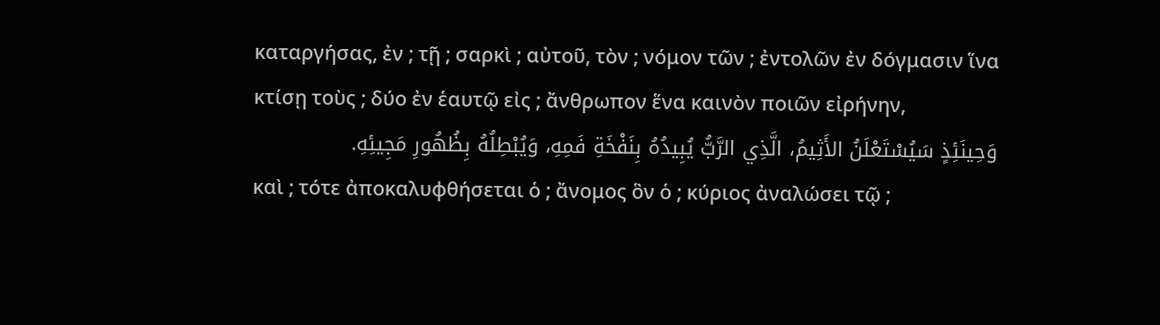καταργήσας, ἐν ; τῇ ; σαρκὶ ; αὐτοῦ, τὸν ; νόμον τῶν ; ἐντολῶν ἐν δόγμασιν ἵνα κτίσῃ τοὺς ; δύο ἐν ἑαυτῷ εἰς ; ἄνθρωπον ἕνα καινὸν ποιῶν εἰρήνην,
وَحِينَئِذٍ سَيُسْتَعْلَنُ الأَثِيمُ، الَّذِي الرَّبُّ يُبِيدُهُ بِنَفْخَةِ فَمِهِ، وَيُبْطِلُهُ بِظُهُورِ مَجِيئِهِ.
καὶ ; τότε ἀποκαλυφθήσεται ὁ ; ἄνομος ὃν ὁ ; κύριος ἀναλώσει τῷ ;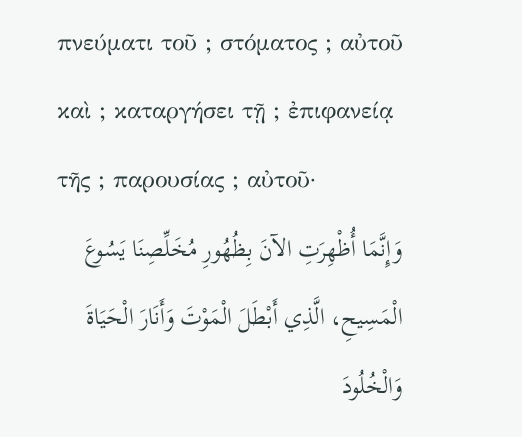πνεύματι τοῦ ; στόματος ; αὐτοῦ καὶ ; καταργήσει τῇ ; ἐπιφανείᾳ τῆς ; παρουσίας ; αὐτοῦ·
وَإِنَّمَا أُظْهِرَتِ الآنَ بِظُهُورِ مُخَلِّصِنَا يَسُوعَ الْمَسِيحِ، الَّذِي أَبْطَلَ الْمَوْتَ وَأَنَارَ الْحَيَاةَ وَالْخُلُودَ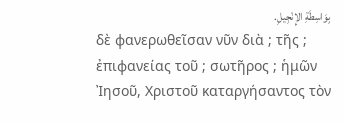بِوَاسِطَةِ الإِنْجِيلِ.
δὲ φανερωθεῖσαν νῦν διὰ ; τῆς ; ἐπιφανείας τοῦ ; σωτῆρος ; ἡμῶν Ἰησοῦ, Χριστοῦ καταργήσαντος τὸν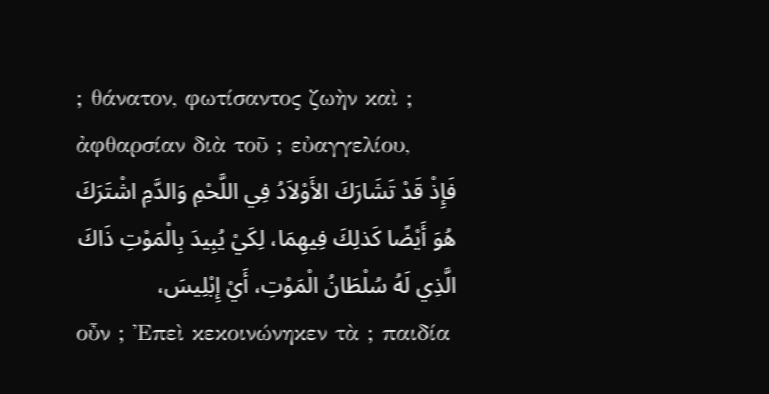; θάνατον, φωτίσαντος ζωὴν καὶ ; ἀφθαρσίαν διὰ τοῦ ; εὐαγγελίου,
فَإِذْ قَدْ تَشَارَكَ الأَوْلاَدُ فِي اللَّحْمِ وَالدَّمِ اشْتَرَكَ هُوَ أَيْضًا كَذلِكَ فِيهِمَا، لِكَيْ يُبِيدَ بِالْمَوْتِ ذَاكَ الَّذِي لَهُ سُلْطَانُ الْمَوْتِ، أَيْ إِبْلِيسَ،
οὖν ; Ἐπεὶ κεκοινώνηκεν τὰ ; παιδία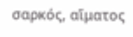σαρκός, αἵματος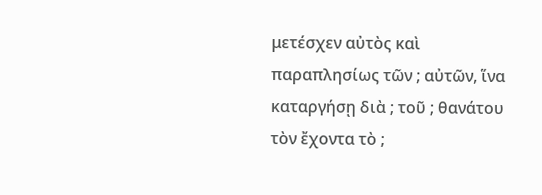μετέσχεν αὐτὸς καὶ παραπλησίως τῶν ; αὐτῶν, ἵνα καταργήσῃ διὰ ; τοῦ ; θανάτου τὸν ἔχοντα τὸ ;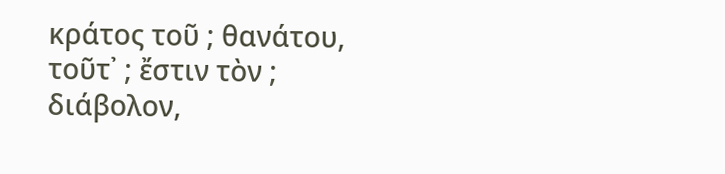κράτος τοῦ ; θανάτου, τοῦτ᾽ ; ἔστιν τὸν ; διάβολον,